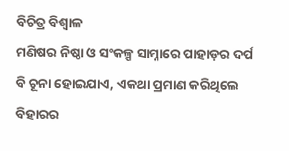ବିଚିତ୍ର ବିଶ୍ୱାଳ
ମଣିଷର ନିଷ୍ଠା ଓ ସଂକଳ୍ପ ସାମ୍ନାରେ ପାହାଡ଼ର ଦର୍ପ ବି ଚୂନା ହୋଇଯାଏ, ଏକଥା ପ୍ରମାଣ କରିଥିଲେ ବିହାରର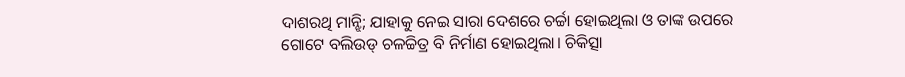ଦାଶରଥି ମାନ୍ଝି; ଯାହାକୁ ନେଇ ସାରା ଦେଶରେ ଚର୍ଚ୍ଚା ହୋଇଥିଲା ଓ ତାଙ୍କ ଉପରେ ଗୋଟେ ବଲିଉଡ୍ ଚଳଚ୍ଚିତ୍ର ବି ନିର୍ମାଣ ହୋଇଥିଲା। ଚିକିତ୍ସା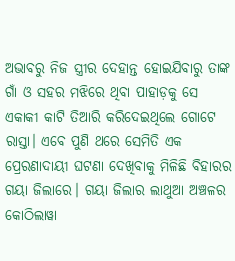ଅଭାବରୁ ନିଜ ସ୍ତ୍ରୀର ଦେହାନ୍ତ ହୋଇଯିବାରୁ ତାଙ୍କ ଗାଁ ଓ ସହର ମଝିରେ ଥିବା ପାହାଡ଼କୁ ସେ ଏକାକୀ କାଟି ତିଆରି କରିଦେଇଥିଲେ ଗୋଟେ ରାସ୍ତା। ଏବେ ପୁଣି ଥରେ ସେମିତି ଏକ ପ୍ରେରଣାଦାୟୀ ଘଟଣା ଦେଖିବାକୁ ମିଳିଛି ବିହାରର ଗୟା ଜିଲାରେ। ଗୟା ଜିଲାର ଲାଥୁଆ ଅଞ୍ଚଳର କୋଠିଲାୱା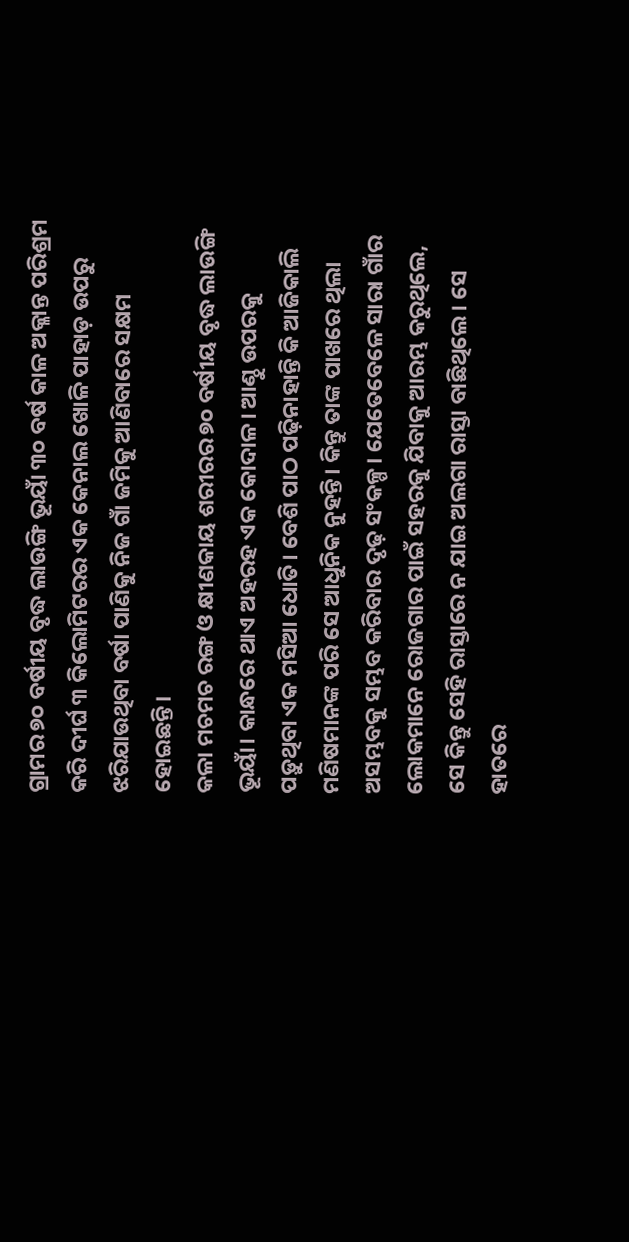ଗ୍ରାମର ୭୦ ବର୍ଷୀୟ ବୃଦ୍ଧ ଲାଉଙ୍ଗି ଭୂୟାଁ ୩୦ ବର୍ଷ କାଳ ଅକ୍ଳାନ୍ତ ପରିଶ୍ରମ କରି ଦୀର୍ଘ ୩ କିଲୋମିଟରର ଏକ କେନାଲ ଖୋଳି ପାହାଡ଼ ଉପରୁ ଝରିଯାଉଥିବା ବର୍ଷା ପାଣିକୁ ନିଜ ଗାଁ ଜମିକୁ ଆଣିବାରେ ସକ୍ଷମ ହୋଇଛନ୍ତି।
କଳା ମଚମଚ ରଙ୍ଗ ଓ କ୍ଷୀଣକାୟ ଶରୀରର ୭୦ ବର୍ଷୀୟ ବୃଦ୍ଧ ଲାଉଙ୍ଗି ଭୂୟାଁ। କାନ୍ଧରେ ଥାଏ ଅହରହ ଏକ କୋଦାଳ। ଆଣ୍ଠୁ ଉପରକୁ ପଡ଼ୁଥିବା ଏକ ମସିଆ ଧୋତି। ବେଶି ପାଠ ପଢ଼ିନାହାନ୍ତି କି ଆଜିକାଲି ମଣିଷମାନଙ୍କ ପରି ସେ ଆଧୁନିକ ନୁହନ୍ତି। କିନ୍ତୁ ତାଙ୍କ ପାଖରେ ଥିଲା ଅସମ୍ଭବକୁ ସମ୍ଭବ କରିବାର ଦୃଢ଼ ସଂକଳ୍ପ। ଯେତେବେଳେ ସାରା ଗାଁର ଲୋକମାନେ ରୋଜଗାର ପାଇଁ ସହରକୁ ଯିବାକୁ ଆରମ୍ଭ କରୁଥିଲେ, ସେ କିନ୍ତୁ ସେହି ରାସ୍ତାରେ ନ ଯାଇ ଅଲଗା ରାସ୍ତା ବାଛିଥିଲେ। ସେ ହାତରେ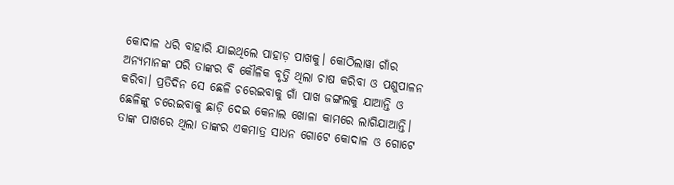କୋଦାଳ ଧରି ବାହାରି ଯାଇଥିଲେ ପାହାଡ଼ ପାଖକୁ। କୋଠିଲାୱା ଗାଁର ଅନ୍ୟମାନଙ୍କ ପରି ତାଙ୍କର ବି କୌଳିକ ବୃତ୍ତି ଥିଲା ଚାଷ କରିବା ଓ ପଶୁପାଳନ କରିବା। ପ୍ରତିଦିନ ସେ ଛେଳି ଚରେଇବାକୁ ଗାଁ ପାଖ ଜଙ୍ଗଲକୁ ଯାଆନ୍ତି ଓ ଛେଳିଙ୍କୁ ଚରେଇବାକୁ ଛାଡ଼ି ଦେଇ କେନାଲ ଖୋଳା କାମରେ ଲାଗିଯାଆନ୍ତି। ତାଙ୍କ ପାଖରେ ଥିଲା ତାଙ୍କର ଏକମାତ୍ର ସାଧନ ଗୋଟେ କୋଦାଳ ଓ ଗୋଟେ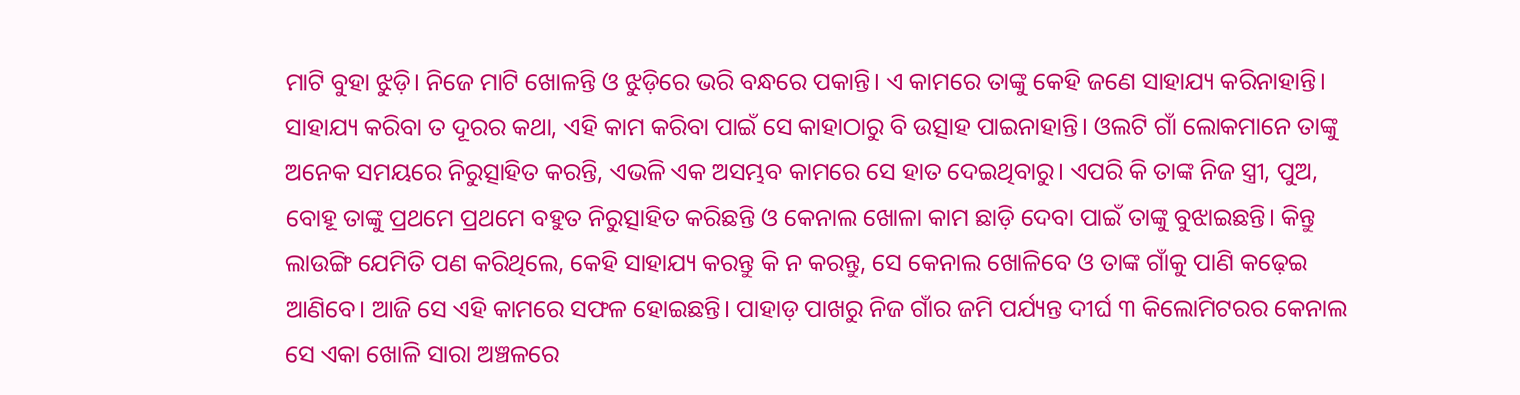ମାଟି ବୁହା ଝୁଡ଼ି। ନିଜେ ମାଟି ଖୋଳନ୍ତି ଓ ଝୁଡ଼ିରେ ଭରି ବନ୍ଧରେ ପକାନ୍ତି। ଏ କାମରେ ତାଙ୍କୁ କେହି ଜଣେ ସାହାଯ୍ୟ କରିନାହାନ୍ତି। ସାହାଯ୍ୟ କରିବା ତ ଦୂରର କଥା, ଏହି କାମ କରିବା ପାଇଁ ସେ କାହାଠାରୁ ବି ଉତ୍ସାହ ପାଇନାହାନ୍ତି। ଓଲଟି ଗାଁ ଲୋକମାନେ ତାଙ୍କୁ ଅନେକ ସମୟରେ ନିରୁତ୍ସାହିତ କରନ୍ତି, ଏଭଳି ଏକ ଅସମ୍ଭବ କାମରେ ସେ ହାତ ଦେଇଥିବାରୁ। ଏପରି କି ତାଙ୍କ ନିଜ ସ୍ତ୍ରୀ, ପୁଅ, ବୋହୂ ତାଙ୍କୁ ପ୍ରଥମେ ପ୍ରଥମେ ବହୁତ ନିରୁତ୍ସାହିତ କରିଛନ୍ତି ଓ କେନାଲ ଖୋଳା କାମ ଛାଡ଼ି ଦେବା ପାଇଁ ତାଙ୍କୁ ବୁଝାଇଛନ୍ତି। କିନ୍ତୁ ଲାଉଙ୍ଗି ଯେମିତି ପଣ କରିଥିଲେ, କେହି ସାହାଯ୍ୟ କରନ୍ତୁ କି ନ କରନ୍ତୁ, ସେ କେନାଲ ଖୋଳିବେ ଓ ତାଙ୍କ ଗାଁକୁ ପାଣି କଢ଼େଇ ଆଣିବେ। ଆଜି ସେ ଏହି କାମରେ ସଫଳ ହୋଇଛନ୍ତି। ପାହାଡ଼ ପାଖରୁ ନିଜ ଗାଁର ଜମି ପର୍ଯ୍ୟନ୍ତ ଦୀର୍ଘ ୩ କିଲୋମିଟରର କେନାଲ ସେ ଏକା ଖୋଳି ସାରା ଅଞ୍ଚଳରେ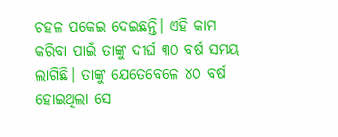ଚହଳ ପକେଇ ଦେଇଛନ୍ତି। ଏହି କାମ କରିବା ପାଇଁ ତାଙ୍କୁ ଦୀର୍ଘ ୩୦ ବର୍ଷ ସମୟ ଲାଗିଛି। ତାଙ୍କୁ ଯେତେବେଳେ ୪୦ ବର୍ଷ ହୋଇଥିଲା ସେ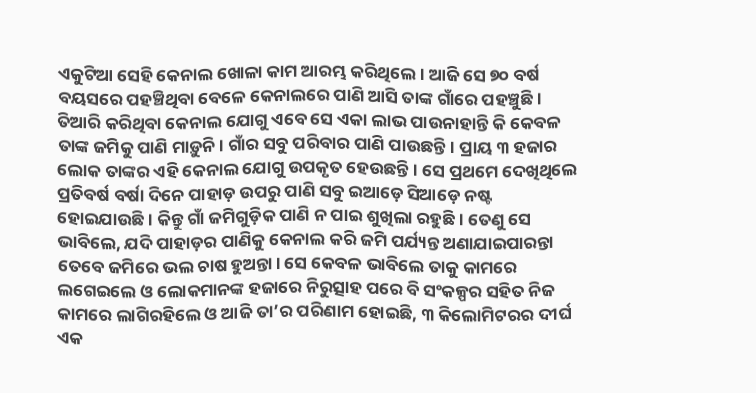ଏକୁଟିଆ ସେହି କେନାଲ ଖୋଳା କାମ ଆରମ୍ଭ କରିଥିଲେ। ଆଜି ସେ ୭୦ ବର୍ଷ ବୟସରେ ପହଞ୍ଚିଥିବା ବେଳେ କେନାଲରେ ପାଣି ଆସି ତାଙ୍କ ଗାଁରେ ପହଞ୍ଚୁଛି। ତିଆରି କରିଥିବା କେନାଲ ଯୋଗୁ ଏବେ ସେ ଏକା ଲାଭ ପାଉନାହାନ୍ତି କି କେବଳ ତାଙ୍କ ଜମିକୁ ପାଣି ମାଡ଼ୁନି। ଗାଁର ସବୁ ପରିବାର ପାଣି ପାଉଛନ୍ତି। ପ୍ରାୟ ୩ ହଜାର ଲୋକ ତାଙ୍କର ଏହି କେନାଲ ଯୋଗୁ ଉପକୃତ ହେଉଛନ୍ତି। ସେ ପ୍ରଥମେ ଦେଖିଥିଲେ ପ୍ରତିବର୍ଷ ବର୍ଷା ଦିନେ ପାହାଡ଼ ଉପରୁ ପାଣି ସବୁ ଇଆଡ଼େ ସିଆଡ଼େ ନଷ୍ଟ ହୋଇଯାଉଛି। କିନ୍ତୁ ଗାଁ ଜମିଗୁଡ଼ିକ ପାଣି ନ ପାଇ ଶୁଖିଲା ରହୁଛି। ତେଣୁ ସେ ଭାବିଲେ, ଯଦି ପାହାଡ଼ର ପାଣିକୁ କେନାଲ କରି ଜମି ପର୍ଯ୍ୟନ୍ତ ଅଣାଯାଇପାରନ୍ତା ତେବେ ଜମିରେ ଭଲ ଚାଷ ହୁଅନ୍ତା। ସେ କେବଳ ଭାବିଲେ ତାକୁ କାମରେ ଲଗେଇଲେ ଓ ଲୋକମାନଙ୍କ ହଜାରେ ନିରୁତ୍ସାହ ପରେ ବି ସଂକଳ୍ପର ସହିତ ନିଜ କାମରେ ଲାଗିରହିଲେ ଓ ଆଜି ତା’ର ପରିଣାମ ହୋଇଛି, ୩ କିଲୋମିଟରର ଦୀର୍ଘ ଏକ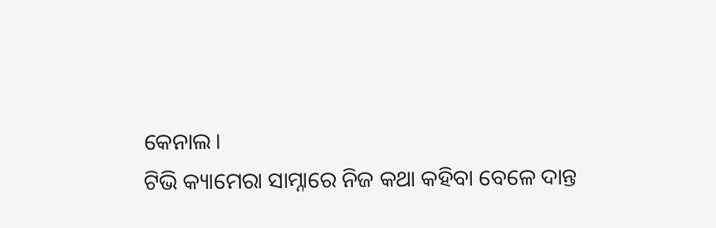କେନାଲ।
ଟିଭି କ୍ୟାମେରା ସାମ୍ନାରେ ନିଜ କଥା କହିବା ବେଳେ ଦାନ୍ତ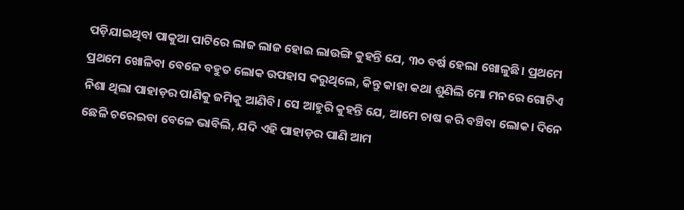ପଡ଼ିଯାଇଥିବା ପାକୁଆ ପାଟିରେ ଲାଜ ଲାଜ ହୋଇ ଲାଉଙ୍ଗି କୁହନ୍ତି ଯେ, ୩୦ ବର୍ଷ ହେଲା ଖୋଳୁଛି। ପ୍ରଥମେ ପ୍ରଥମେ ଖୋଳିବା ବେଳେ ବହୁତ ଲୋକ ଉପହାସ କରୁଥିଲେ, କିନ୍ତୁ କାହା କଥା ଶୁଣିଲି ମୋ ମନରେ ଗୋଟିଏ ନିଶା ଥିଲା ପାହାଡ଼ର ପାଣିକୁ ଜମିକୁ ଆଣିବି। ସେ ଆହୁରି କୁହନ୍ତି ଯେ, ଆମେ ଚାଷ କରି ବଞ୍ଚିବା ଲୋକ। ଦିନେ ଛେଳି ଚରେଇବା ବେଳେ ଭାବିଲି, ଯଦି ଏହି ପାହାଡ଼ର ପାଣି ଆମ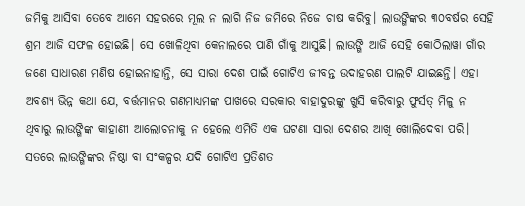ଜମିକୁ ଆସିବା ତେବେ ଆମେ ସହରରେ ମୂଲ ନ ଲାଗି ନିଜ ଜମିରେ ନିଜେ ଚାଷ କରିବୁ। ଲାଉଙ୍ଗିଙ୍କର ୩୦ବର୍ଷର ସେହି ଶ୍ରମ ଆଜି ସଫଳ ହୋଇଛି। ସେ ଖୋଳିଥିବା କେନାଲରେ ପାଣି ଗାଁକୁ ଆସୁଛି। ଲାଉଙ୍ଗି ଆଜି ସେହି କୋଠିଲାୱା ଗାଁର ଜଣେ ସାଧାରଣ ମଣିଷ ହୋଇନାହାନ୍ତି, ସେ ସାରା ଦେଶ ପାଇଁ ଗୋଟିଏ ଜୀବନ୍ତ ଉଦାହରଣ ପାଲଟି ଯାଇଛନ୍ତି। ଏହା ଅବଶ୍ୟ ଭିନ୍ନ କଥା ଯେ, ବର୍ତ୍ତମାନର ଗଣମାଧ୍ୟମଙ୍କ ପାଖରେ ସରକାର ବାହାଦୁରଙ୍କୁ ଖୁସି କରିବାରୁ ଫୁର୍ସତ୍ ମିଳୁ ନ ଥିବାରୁ ଲାଉଙ୍ଗିଙ୍କ କାହାଣୀ ଆଲୋଚନାକୁ ନ ହେଲେ ଏମିତି ଏକ ଘଟଣା ସାରା ଦେଶର ଆଖି ଖୋଲିଦେବା ପରି।
ସତରେ ଲାଉଙ୍ଗିଙ୍କର ନିଷ୍ଠା ବା ସଂକଳ୍ପର ଯଦି ଗୋଟିଏ ପ୍ରତିଶତ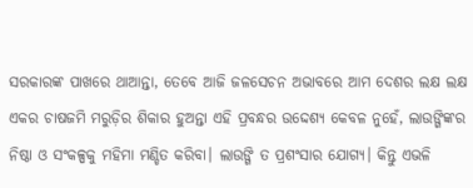ସରକାରଙ୍କ ପାଖରେ ଥାଆନ୍ତା, ତେବେ ଆଜି ଜଳସେଚନ ଅଭାବରେ ଆମ ଦେଶର ଲକ୍ଷ ଲକ୍ଷ ଏକର ଚାଷଜମି ମରୁଡ଼ିର ଶିକାର ହୁଅନ୍ତା ଏହି ପ୍ରବନ୍ଧର ଉଦ୍ଦେଶ୍ୟ କେବଳ ନୁହେଁ, ଲାଉଙ୍ଗିଙ୍କର ନିଷ୍ଠା ଓ ସଂକଳ୍ପକୁ ମହିମା ମଣ୍ଡିତ କରିବା। ଲାଉଙ୍ଗି ତ ପ୍ରଶଂସାର ଯୋଗ୍ୟ। କିନ୍ତୁ ଏଭଳି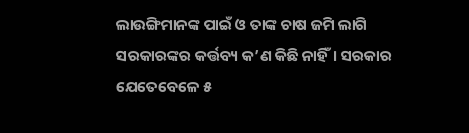ଲାଉଙ୍ଗିମାନଙ୍କ ପାଇଁ ଓ ତାଙ୍କ ଚାଷ ଜମି ଲାଗି ସରକାରଙ୍କର କର୍ତ୍ତବ୍ୟ କ’ଣ କିଛି ନାହିଁ। ସରକାର ଯେତେବେଳେ ୫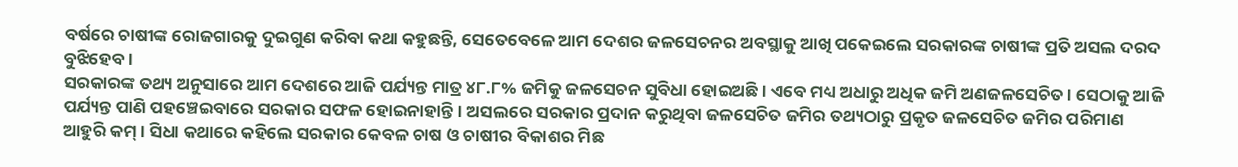ବର୍ଷରେ ଚାଷୀଙ୍କ ରୋଜଗାରକୁ ଦୁଇଗୁଣ କରିବା କଥା କହୁଛନ୍ତି, ସେତେବେଳେ ଆମ ଦେଶର ଜଳସେଚନର ଅବସ୍ଥାକୁ ଆଖି ପକେଇଲେ ସରକାରଙ୍କ ଚାଷୀଙ୍କ ପ୍ରତି ଅସଲ ଦରଦ ବୁଝିହେବ।
ସରକାରଙ୍କ ତଥ୍ୟ ଅନୁସାରେ ଆମ ଦେଶରେ ଆଜି ପର୍ଯ୍ୟନ୍ତ ମାତ୍ର ୪୮.୮% ଜମିକୁ ଜଳସେଚନ ସୁବିଧା ହୋଇଅଛି। ଏବେ ମଧ୍ୟ ଅଧାରୁ ଅଧିକ ଜମି ଅଣଜଳସେଚିତ। ସେଠାକୁ ଆଜି ପର୍ଯ୍ୟନ୍ତ ପାଣି ପହଞ୍ଚେଇବାରେ ସରକାର ସଫଳ ହୋଇନାହାନ୍ତି। ଅସଲରେ ସରକାର ପ୍ରଦାନ କରୁଥିବା ଜଳସେଚିତ ଜମିର ତଥ୍ୟଠାରୁ ପ୍ରକୃତ ଜଳସେଚିତ ଜମିର ପରିମାଣ ଆହୁରି କମ୍। ସିଧା କଥାରେ କହିଲେ ସରକାର କେବଳ ଚାଷ ଓ ଚାଷୀର ବିକାଶର ମିଛ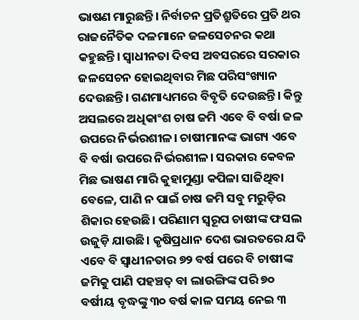ଭାଷଣ ମାରୁଛନ୍ତି। ନିର୍ବାଚନ ପ୍ରତିଶ୍ରୁତିରେ ପ୍ରତି ଥର ରାଜନୈତିକ ଦଳମାନେ ଜଳସେଚନର କଥା କହୁଛନ୍ତି। ସ୍ବାଧୀନତା ଦିବସ ଅବସରରେ ସରକାର ଜଳସେଚନ ହୋଇଥିବାର ମିଛ ପରିସଂଖ୍ୟାନ ଦେଉଛନ୍ତି। ଗଣମାଧ୍ୟମରେ ବିବୃତି ଦେଉଛନ୍ତି। କିନ୍ତୁ ଅସଲରେ ଅଧିକାଂଶ ଚାଷ ଜମି ଏବେ ବି ବର୍ଷା ଜଳ ଉପରେ ନିର୍ଭରଶୀଳ। ଚାଷୀମାନଙ୍କ ଭାଗ୍ୟ ଏବେ ବି ବର୍ଷା ଉପରେ ନିର୍ଭରଶୀଳ। ସରକାର କେବଳ ମିଛ ଭାଷଣ ମାରି କୁହାମୁଣ୍ଡା କପିଳା ସାଜିଥିବା ବେଳେ, ପାଣି ନ ପାଇଁ ଚାଷ ଜମି ସବୁ ମରୁଡ଼ିର ଶିକାର ହେଉଛି। ପରିଣାମ ସ୍ବରୂପ ଚାଷୀଙ୍କ ଫସଲ ଉଜୁଡ଼ି ଯାଉଛି। କୃଷିପ୍ରଧାନ ଦେଶ ଭାରତରେ ଯଦି ଏବେ ବି ସ୍ବାଧୀନତାର ୭୨ ବର୍ଷ ପରେ ବି ଚାଷୀଙ୍କ ଜମିକୁ ପାଣି ପହଞ୍ଚତ୍ ବା ଲାଉଙ୍ଗିଙ୍କ ପରି ୭୦ ବର୍ଷୀୟ ବୃଦ୍ଧଙ୍କୁ ୩୦ ବର୍ଷ କାଳ ସମୟ ନେଇ ୩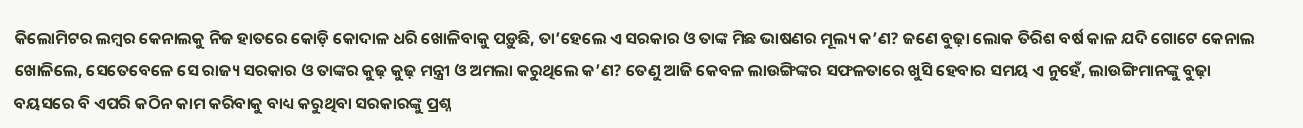କିଲୋମିଟର ଲମ୍ବର କେନାଲକୁ ନିଜ ହାତରେ କୋଡ଼ି କୋଦାଳ ଧରି ଖୋଳିବାକୁ ପଡ଼ୁଛି, ତା’ହେଲେ ଏ ସରକାର ଓ ତାଙ୍କ ମିଛ ଭାଷଣର ମୂଲ୍ୟ କ’ଣ? ଜଣେ ବୁଢ଼ା ଲୋକ ତିରିଶ ବର୍ଷ କାଳ ଯଦି ଗୋଟେ କେନାଲ ଖୋଳିଲେ, ସେତେବେଳେ ସେ ରାଜ୍ୟ ସରକାର ଓ ତାଙ୍କର କୁଢ଼ କୁଢ଼ ମନ୍ତ୍ରୀ ଓ ଅମଲା କରୁଥିଲେ କ’ଣ? ତେଣୁ ଆଜି କେବଳ ଲାଉଙ୍ଗିଙ୍କର ସଫଳତାରେ ଖୁସି ହେବାର ସମୟ ଏ ନୁହେଁ, ଲାଉଙ୍ଗିମାନଙ୍କୁ ବୁଢ଼ା ବୟସରେ ବି ଏପରି କଠିନ କାମ କରିବାକୁ ବାଧ୍ୟ କରୁଥିବା ସରକାରଙ୍କୁ ପ୍ରଶ୍ନ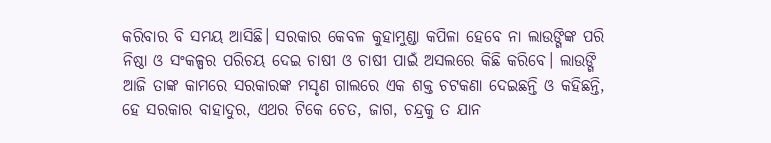କରିବାର ବି ସମୟ ଆସିଛି। ସରକାର କେବଳ କୁହାମୁଣ୍ଡା କପିଳା ହେବେ ନା ଲାଉଙ୍ଗିଙ୍କ ପରି ନିଷ୍ଠା ଓ ସଂକଳ୍ପର ପରିଚୟ ଦେଇ ଚାଷୀ ଓ ଚାଷୀ ପାଇଁ ଅସଲରେ କିଛି କରିବେ। ଲାଉଙ୍ଗି ଆଜି ତାଙ୍କ କାମରେ ସରକାରଙ୍କ ମସୃଣ ଗାଲରେ ଏକ ଶକ୍ତ ଚଟକଣା ଦେଇଛନ୍ତି ଓ କହିଛନ୍ତି, ହେ ସରକାର ବାହାଦୁର, ଏଥର ଟିକେ ଚେତ, ଜାଗ, ଚନ୍ଦ୍ରକୁ ତ ଯାନ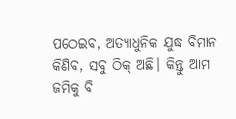ପଠେଇବ, ଅତ୍ୟାଧୁନିକ ଯୁଦ୍ଧ ବିମାନ କିଣିବ, ସବୁ ଠିକ୍ ଅଛି। କିନ୍ତୁ ଆମ ଜମିକୁ ବି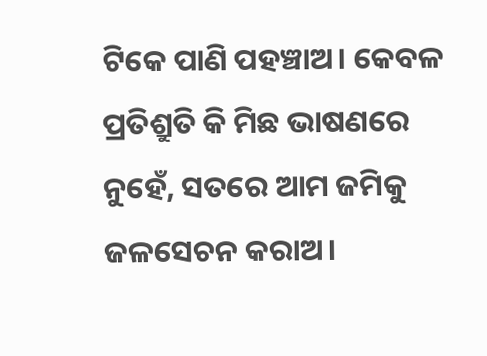ଟିକେ ପାଣି ପହଞ୍ଚାଅ। କେବଳ ପ୍ରତିଶ୍ରୁତି କି ମିଛ ଭାଷଣରେ ନୁହେଁ, ସତରେ ଆମ ଜମିକୁ ଜଳସେଚନ କରାଅ।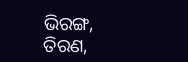ଭିରଙ୍ଗ, ତିରଣ,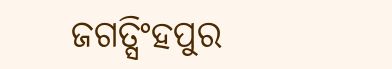ଜଗତ୍ସିଂହପୁର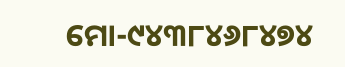ମୋ-୯୪୩୮୪୬୮୪୭୪